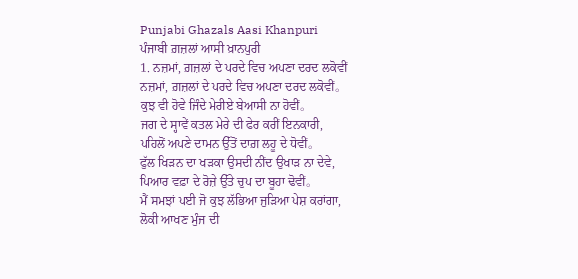Punjabi Ghazals Aasi Khanpuri
ਪੰਜਾਬੀ ਗ਼ਜ਼ਲਾਂ ਆਸੀ ਖ਼ਾਨਪੁਰੀ
1. ਨਜ਼ਮਾਂ, ਗ਼ਜ਼ਲਾਂ ਦੇ ਪਰਦੇ ਵਿਚ ਅਪਣਾ ਦਰਦ ਲਕੋਵੀਂ
ਨਜ਼ਮਾਂ, ਗ਼ਜ਼ਲਾਂ ਦੇ ਪਰਦੇ ਵਿਚ ਅਪਣਾ ਦਰਦ ਲਕੋਵੀਂ。
ਕੁਝ ਵੀ ਹੋਵੇ ਜਿੰਦੇ ਮੇਰੀਏ ਬੇਆਸੀ ਨਾ ਹੋਵੀਂ。
ਜਗ ਦੇ ਸ੍ਹਾਵੇਂ ਕਤਲ ਮੇਰੇ ਦੀ ਫੇਰ ਕਰੀਂ ਇਨਕਾਰੀ,
ਪਹਿਲੋਂ ਅਪਣੇ ਦਾਮਨ ਉੱਤੋਂ ਦਾਗ਼ ਲਹੂ ਦੇ ਧੋਵੀਂ。
ਫੁੱਲ ਖਿੜਨ ਦਾ ਖੜਕਾ ਉਸਦੀ ਨੀਂਦ ਉਖਾੜ ਨਾ ਦੇਵੇ,
ਪਿਆਰ ਵਫ਼ਾ ਦੇ ਰੋਜ਼ੇ ਉੱਤੇ ਚੁਪ ਦਾ ਬੂਹਾ ਢੋਵੀਂ。
ਮੈਂ ਸਮਝਾਂ ਪਈ ਜੋ ਕੁਝ ਲੱਭਿਆ ਜੁੜਿਆ ਪੇਸ਼ ਕਰਾਂਗਾ,
ਲੋਕੀ ਆਖਣ ਮੁੰਜ ਦੀ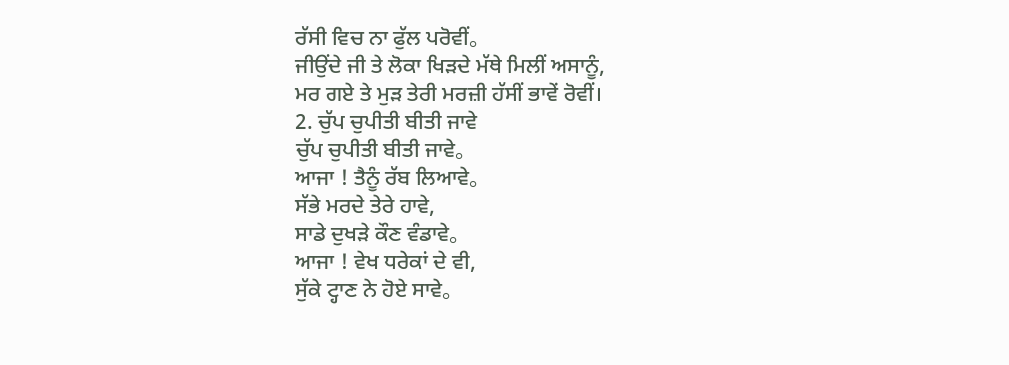ਰੱਸੀ ਵਿਚ ਨਾ ਫੁੱਲ ਪਰੋਵੀਂ。
ਜੀਉਂਦੇ ਜੀ ਤੇ ਲੋਕਾ ਖਿੜਦੇ ਮੱਥੇ ਮਿਲੀਂ ਅਸਾਨੂੰ,
ਮਰ ਗਏ ਤੇ ਮੁੜ ਤੇਰੀ ਮਰਜ਼ੀ ਹੱਸੀਂ ਭਾਵੇਂ ਰੋਵੀਂ।
2. ਚੁੱਪ ਚੁਪੀਤੀ ਬੀਤੀ ਜਾਵੇ
ਚੁੱਪ ਚੁਪੀਤੀ ਬੀਤੀ ਜਾਵੇ。
ਆਜਾ ! ਤੈਨੂੰ ਰੱਬ ਲਿਆਵੇ。
ਸੱਭੇ ਮਰਦੇ ਤੇਰੇ ਹਾਵੇ,
ਸਾਡੇ ਦੁਖੜੇ ਕੌਣ ਵੰਡਾਵੇ。
ਆਜਾ ! ਵੇਖ ਧਰੇਕਾਂ ਦੇ ਵੀ,
ਸੁੱਕੇ ਟ੍ਹਾਣ ਨੇ ਹੋਏ ਸਾਵੇ。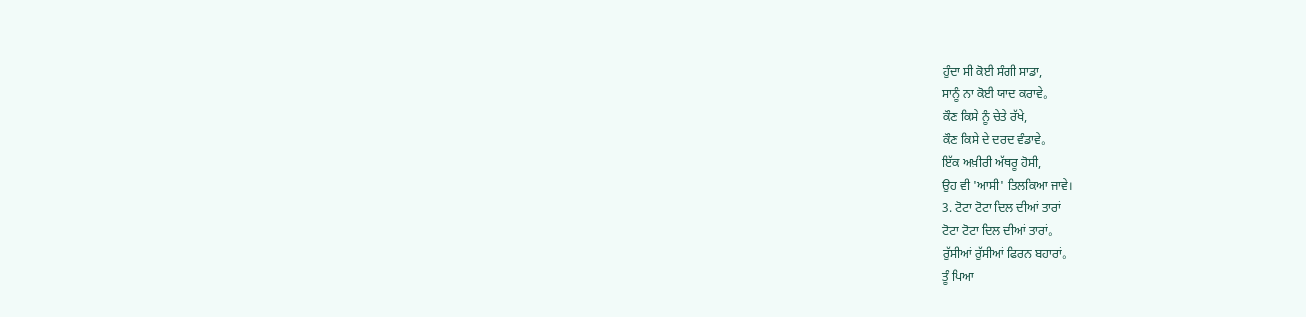ਹੁੰਦਾ ਸੀ ਕੋਈ ਸੰਗੀ ਸਾਡਾ,
ਸਾਨੂੰ ਨਾ ਕੋਈ ਯਾਦ ਕਰਾਵੇ。
ਕੌਣ ਕਿਸੇ ਨੂੰ ਚੇਤੇ ਰੱਖੇ,
ਕੌਣ ਕਿਸੇ ਦੇ ਦਰਦ ਵੰਡਾਵੇ。
ਇੱਕ ਅਖ਼ੀਰੀ ਅੱਥਰੂ ਹੋਸੀ,
ਉਹ ਵੀ 'ਆਸੀ' ਤਿਲਕਿਆ ਜਾਵੇ।
3. ਟੋਟਾ ਟੋਟਾ ਦਿਲ ਦੀਆਂ ਤਾਰਾਂ
ਟੋਟਾ ਟੋਟਾ ਦਿਲ ਦੀਆਂ ਤਾਰਾਂ。
ਰੁੱਸੀਆਂ ਰੁੱਸੀਆਂ ਫਿਰਨ ਬਹਾਰਾਂ。
ਤੂੰ ਪਿਆ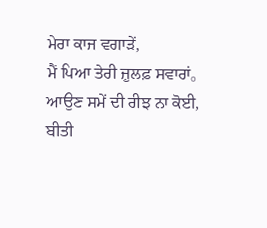ਮੇਰਾ ਕਾਜ ਵਗਾੜੇਂ,
ਮੈਂ ਪਿਆ ਤੇਰੀ ਜ਼ੁਲਫ਼ ਸਵਾਰਾਂ。
ਆਉਣ ਸਮੇਂ ਦੀ ਰੀਝ ਨਾ ਕੋਈ,
ਬੀਤੀ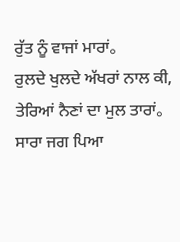ਰੁੱਤ ਨੂੰ ਵਾਜਾਂ ਮਾਰਾਂ。
ਰੁਲਦੇ ਖੁਲਦੇ ਅੱਖਰਾਂ ਨਾਲ ਕੀ,
ਤੇਰਿਆਂ ਨੈਣਾਂ ਦਾ ਮੁਲ ਤਾਰਾਂ。
ਸਾਰਾ ਜਗ ਪਿਆ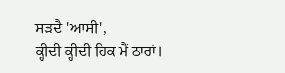ਸੜਦੈ 'ਆਸੀ',
ਕ੍ਹੀਦੀ ਕ੍ਹੀਦੀ ਹਿਕ ਮੈਂ ਠਾਰਾਂ।